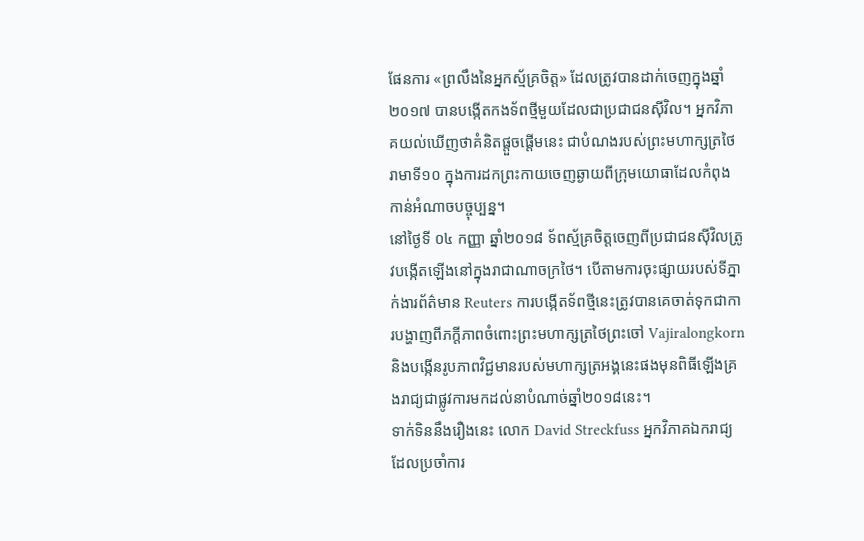ផែនការ «ព្រលឹងនៃអ្នកស្ម័គ្រចិត្ត» ដែលត្រូវបានដាក់ចេញក្នុងឆ្នាំ២០១៧ បានបង្កើតកងទ័ពថ្មីមួយដែលជាប្រជាជនស៊ីវិល។ អ្នកវិភាគយល់ឃើញថាគំនិតផ្តួចផ្តើមនេះ ជាបំណងរបស់ព្រះមហាក្សត្រថៃរាមាទី១០ ក្នុងការដកព្រះកាយចេញឆ្ងាយពីក្រុមយោធាដែលកំពុងកាន់អំណាចបច្ចុប្បន្ន។
នៅថ្ងៃទី ០៤ កញ្ញា ឆ្នាំ២០១៨ ទ័ពស្ម័គ្រចិត្តចេញពីប្រជាជនស៊ីវិលត្រូវបង្កើតឡើងនៅក្នុងរាជាណាចក្រថៃ។ បើតាមការចុះផ្សាយរបស់ទីភ្នាក់ងារព័ត៌មាន Reuters ការបង្កើតទ័ពថ្មីនេះត្រូវបានគេចាត់ទុកជាការបង្ហាញពីភក្តីភាពចំពោះព្រះមហាក្សត្រថៃព្រះចៅ Vajiralongkorn និងបង្កើនរូបភាពវិជ្ជមានរបស់មហាក្សត្រអង្គនេះផងមុនពិធីឡើងគ្រងរាជ្យជាផ្លូវការមកដល់នាបំណាច់ឆ្នាំ២០១៨នេះ។
ទាក់ទិននឹងរឿងនេះ លោក David Streckfuss អ្នកវិភាគឯករាជ្យដែលប្រចាំការ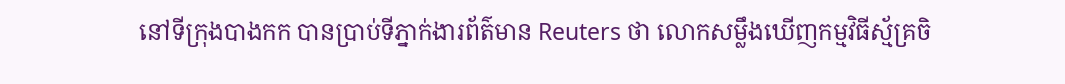នៅទីក្រុងបាងកក បានប្រាប់ទីភ្នាក់ងារព័ត៌មាន Reuters ថា លោកសម្លឹងឃើញកម្មវិធីស្ម័គ្រចិ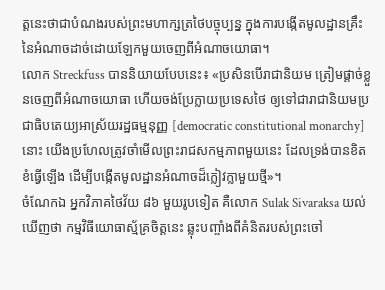ត្តនេះថាជាបំណងរបស់ព្រះមហាក្សត្រថៃបច្ចុប្បន្ន ក្នុងការបង្កើតមូលដ្ឋានគ្រឹះនៃអំណាចដាច់ដោយឡែកមួយចេញពីអំណាចយោធា។
លោក Streckfuss បាននិយាយបែបនេះ៖ «ប្រសិនបើរាជានិយម ត្រៀមផ្ដាច់ខ្លួនចេញពីអំណាចយោធា ហើយចង់ប្រែក្លាយប្រទេសថៃ ឲ្យទៅជារាជានិយមប្រជាធិបតេយ្យអាស្រ័យរដ្ឋធម្មនុញ្ញ [democratic constitutional monarchy] នោះ យើងប្រហែលត្រូវចាំមើលព្រះរាជសកម្មភាពមួយនេះ ដែលទ្រង់បានខិតខំធ្វើឡើង ដើម្បីបង្កើតមូលដ្ឋានអំណាចដ៏ក្លៀវក្លាមួយថ្មី»។
ចំណែកឯ អ្នកវិភាគថៃវ័យ ៨៦ មួយរូបទៀត គឺលោក Sulak Sivaraksa យល់ឃើញថា កម្មវិធីយោធាស្ម័គ្រចិត្តនេះ ឆ្លុះបញ្ចាំងពីគំនិតរបស់ព្រះចៅ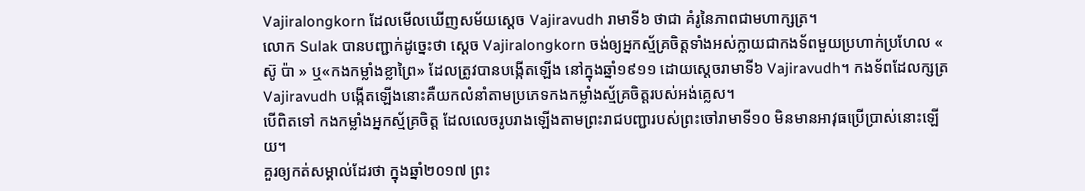Vajiralongkorn ដែលមើលឃើញសម័យស្តេច Vajiravudh រាមាទី៦ ថាជា គំរូនៃភាពជាមហាក្សត្រ។
លោក Sulak បានបញ្ជាក់ដូច្នេះថា ស្តេច Vajiralongkorn ចង់ឲ្យអ្នកស្ម័គ្រចិត្តទាំងអស់ក្លាយជាកងទ័ពមួយប្រហាក់ប្រហែល « ស៊ូ ប៉ា » ឬ«កងកម្លាំងខ្លាព្រៃ» ដែលត្រូវបានបង្កើតឡើង នៅក្នុងឆ្នាំ១៩១១ ដោយស្តេចរាមាទី៦ Vajiravudh។ កងទ័ពដែលក្សត្រ Vajiravudh បង្កើតឡើងនោះគឺយកលំនាំតាមប្រភេទកងកម្លាំងស្ម័គ្រចិត្តរបស់អង់គ្លេស។
បើពិតទៅ កងកម្លាំងអ្នកស្ម័គ្រចិត្ត ដែលលេចរូបរាងឡើងតាមព្រះរាជបញ្ជារបស់ព្រះចៅរាមាទី១០ មិនមានអាវុធប្រើប្រាស់នោះឡើយ។
គួរឲ្យកត់សម្គាល់ដែរថា ក្នុងឆ្នាំ២០១៧ ព្រះ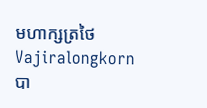មហាក្សត្រថៃ Vajiralongkorn បា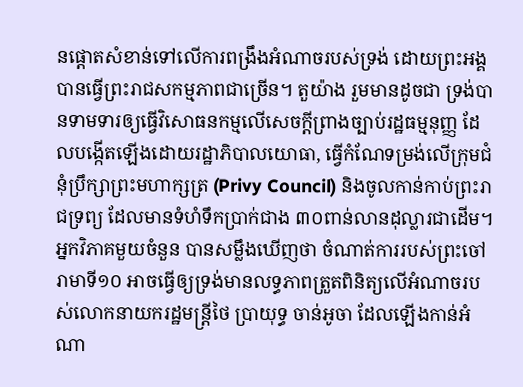នផ្ដោតសំខាន់ទៅលើការពង្រឹងអំណាចរបស់ទ្រង់ ដោយព្រះអង្គ បានធ្វើព្រះរាជសកម្មភាពជាច្រើន។ តួយ៉ាង រួមមានដូចជា ទ្រង់បានទាមទារឲ្យធ្វើវិសោធនកម្មលើសេចក្ដីព្រាងច្បាប់រដ្ឋធម្មនុញ្ញ ដែលបង្កើតឡើងដោយរដ្ឋាភិបាលយោធា, ធ្វើកំណែទម្រង់លើក្រុមជំនុំប្រឹក្សាព្រះមហាក្សត្រ (Privy Council) និងចូលកាន់កាប់ព្រះរាជទ្រព្យ ដែលមានទំហំទឹកប្រាក់ជាង ៣០ពាន់លានដុល្លារជាដើម។
អ្នកវិភាគមួយចំនួន បានសម្លឹងឃើញថា ចំណាត់ការរបស់ព្រះចៅរាមាទី១០ អាចធ្វើឲ្យទ្រង់មានលទ្ធភាពត្រួតពិនិត្យលើអំណាចរបស់លោកនាយករដ្ឋមន្ត្រីថៃ ប្រាយុទ្ធ ចាន់អូចា ដែលឡើងកាន់អំណា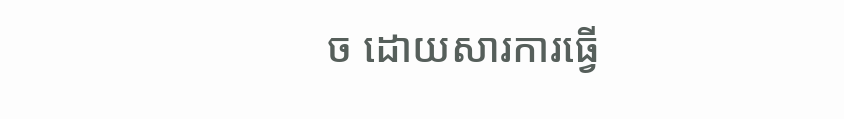ច ដោយសារការធ្វើ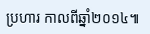ប្រហារ កាលពីឆ្នាំ២០១៤៕